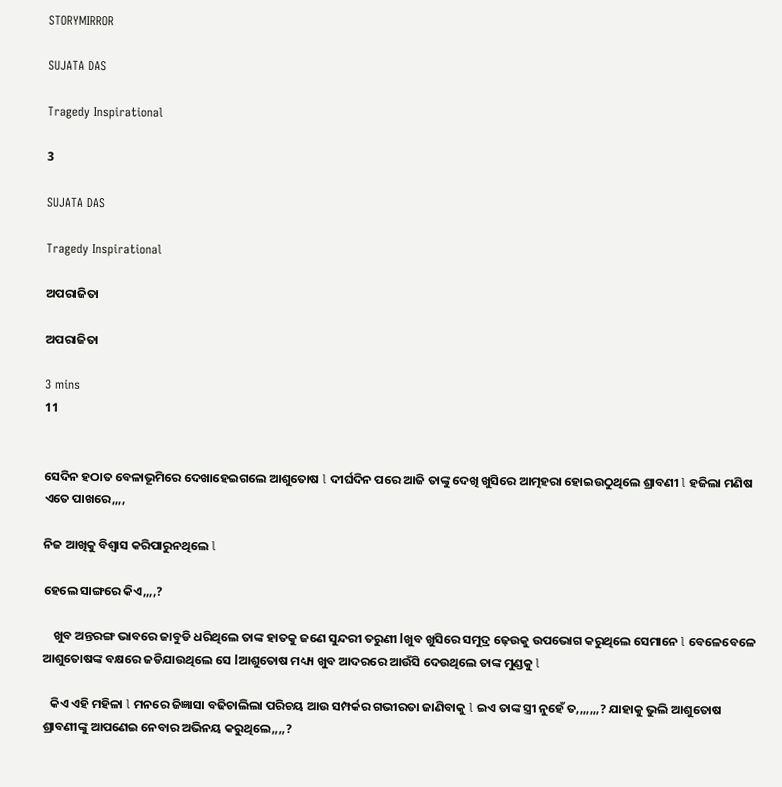STORYMIRROR

SUJATA DAS

Tragedy Inspirational

3

SUJATA DAS

Tragedy Inspirational

ଅପରାଜିତା

ଅପରାଜିତା

3 mins
11


ସେଦିନ ହଠାତ ବେଳାଭୂମିରେ ଦେଖାହେଇଗଲେ ଆଶୁତୋଷ l ଦୀର୍ଘଦିନ ପରେ ଆଜି ତାଙ୍କୁ ଦେଖି ଖୁସିରେ ଆତ୍ମହରା ହୋଇଉଠୁଥିଲେ ଶ୍ରାବଣୀ l ହଜିଲା ମଣିଷ ଏତେ ପାଖରେ,,,,

ନିଜ ଆଖିକୁ ବିଶ୍ୱାସ କରିପାରୁନଥିଲେ l

ହେଲେ ସାଙ୍ଗରେ କିଏ,,,,?

    ଖୁବ ଅନ୍ତରଙ୍ଗ ଭାବରେ ଜାବୁଡି ଧରିଥିଲେ ତାଙ୍କ ହାତକୁ ଜଣେ ସୁନ୍ଦରୀ ତରୁଣୀ lଖୁବ ଖୁସିରେ ସମୁଦ୍ର ଢ଼େଉକୁ ଉପଭୋଗ କରୁଥିଲେ ସେମାନେ l ବେଳେବେଳେ ଆଶୁତୋଷଙ୍କ ବକ୍ଷରେ ଜଡିଯାଉଥିଲେ ସେ lଆଶୁତୋଷ ମଧ୍ୟ୍ୟ ଖୁବ ଆଦରରେ ଆଉଁସି ଦେଉଥିଲେ ତାଙ୍କ ମୁଣ୍ଡକୁ l

   କିଏ ଏହି ମହିଳା l ମନରେ ଜିଜ୍ଞାସା ବଢିଚାଲିଲା ପରିଚୟ ଆଉ ସମ୍ପର୍କର ଗଭୀରତା ଜାଣିବାକୁ l ଇଏ ତାଙ୍କ ସ୍ତ୍ରୀ ନୁହେଁ ତ,,,,,,,? ଯାହାକୁ ଭୁଲି ଆଶୁତୋଷ ଶ୍ରାବଣୀଙ୍କୁ ଆପଣେଇ ନେବାର ଅଭିନୟ କରୁଥିଲେ,,,,?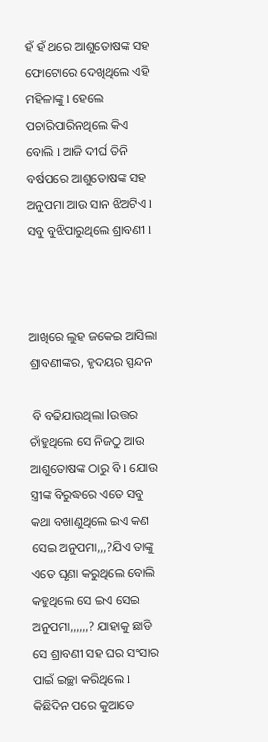ହଁ ହଁ ଥରେ ଆଶୁତୋଷଙ୍କ ସହ ଫୋଟୋରେ ଦେଖିଥିଲେ ଏହି ମହିଳାଙ୍କୁ l ହେଲେ ପଚାରିପାରିନଥିଲେ କିଏ ବୋଲି l ଆଜି ଦୀର୍ଘ ତିନି ବର୍ଷପରେ ଆଶୁତୋଷଙ୍କ ସହ ଅନୁପମା ଆଉ ସାନ ଝିଅଟିଏ l ସବୁ ବୁଝିପାରୁଥିଲେ ଶ୍ରାବଣୀ l



ଆଖିରେ ଲୁହ ଜକେଇ ଆସିଲା ଶ୍ରାବଣୀଙ୍କର, ହୃଦୟର ସ୍ପନ୍ଦନ

 ବି ବଢିଯାଉଥିଲା lଉତ୍ତର ଚାଁହୁଥିଲେ ସେ ନିଜଠୁ ଆଉ ଆଶୁତୋଷଙ୍କ ଠାରୁ ବି l ଯୋଉ ସ୍ତ୍ରୀଙ୍କ ବିରୁଦ୍ଧରେ ଏତେ ସବୁ କଥା ବଖାଣୁଥିଲେ ଇଏ କଣ ସେଇ ଅନୁପମା,,,?ଯିଏ ତାଙ୍କୁ ଏତେ ଘୃଣା କରୁଥିଲେ ବୋଲି କହୁଥିଲେ ସେ ଇଏ ସେଇ ଅନୁପମା,,,,,,? ଯାହାକୁ ଛାଡି ସେ ଶ୍ରାବଣୀ ସହ ଘର ସଂସାର ପାଇଁ ଇଚ୍ଛା କରିଥିଲେ l କିଛିଦିନ ପରେ କୁଆଡେ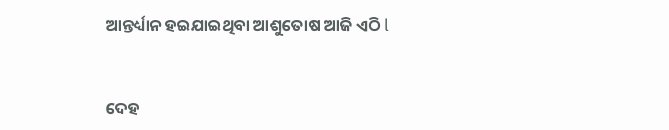ଆନ୍ତର୍ଧ୍ୟାନ ହଇଯାଇଥିବା ଆଶୁତୋଷ ଆଜି ଏଠି l


ଦେହ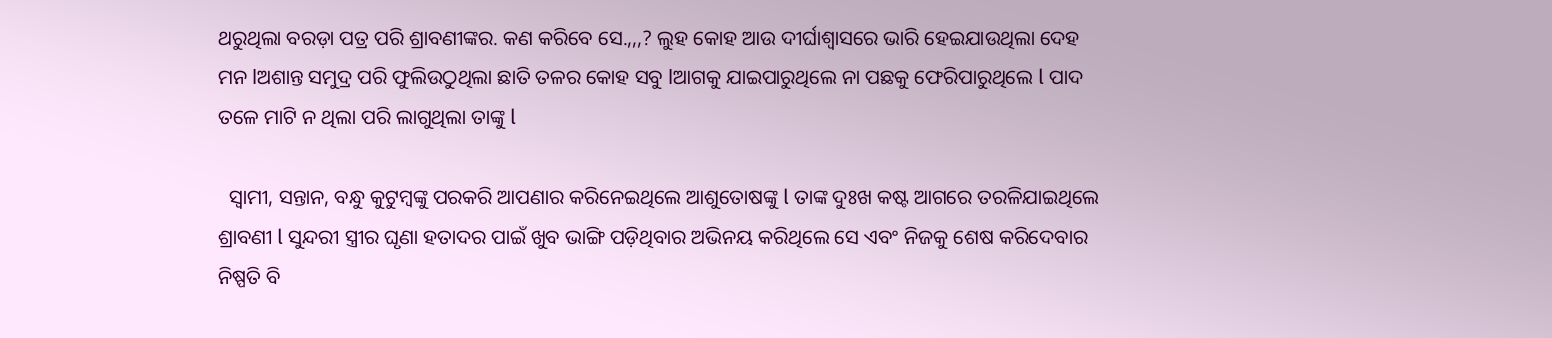ଥରୁଥିଲା ବରଡ଼ା ପତ୍ର ପରି ଶ୍ରାବଣୀଙ୍କର. କଣ କରିବେ ସେ.,,,? ଲୁହ କୋହ ଆଉ ଦୀର୍ଘାଶ୍ୱାସରେ ଭାରି ହେଇଯାଉଥିଲା ଦେହ ମନ lଅଶାନ୍ତ ସମୁଦ୍ର ପରି ଫୁଲିଉଠୁଥିଲା ଛାତି ତଳର କୋହ ସବୁ lଆଗକୁ ଯାଇପାରୁଥିଲେ ନା ପଛକୁ ଫେରିପାରୁଥିଲେ l ପାଦ ତଳେ ମାଟି ନ ଥିଲା ପରି ଲାଗୁଥିଲା ତାଙ୍କୁ l

  ସ୍ୱାମୀ, ସନ୍ତାନ, ବନ୍ଧୁ କୁଟୁମ୍ବଙ୍କୁ ପରକରି ଆପଣାର କରିନେଇଥିଲେ ଆଶୁତୋଷଙ୍କୁ l ତାଙ୍କ ଦୁଃଖ କଷ୍ଟ ଆଗରେ ତରଳିଯାଇଥିଲେ ଶ୍ରାବଣୀ l ସୁନ୍ଦରୀ ସ୍ତ୍ରୀର ଘୃଣା ହତାଦର ପାଇଁ ଖୁବ ଭାଙ୍ଗି ପଡ଼ିଥିବାର ଅଭିନୟ କରିଥିଲେ ସେ ଏବଂ ନିଜକୁ ଶେଷ କରିଦେବାର ନିଷ୍ପତି ବି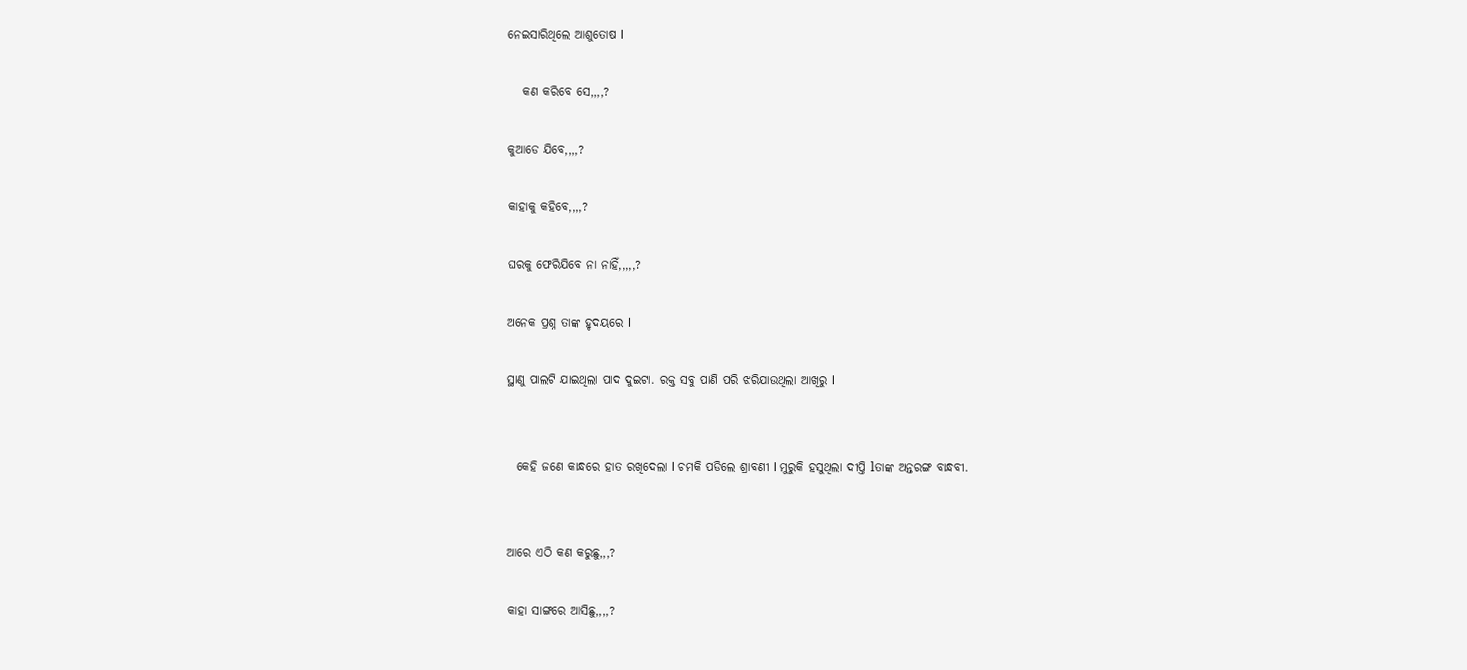ନେଇସାରିଥିଲେ ଆଶୁତୋଷ l

   କଣ କରିବେ ସେ,,,,?

କୁଆଡେ ଯିବେ,,,,?

କାହାକୁ କହିବେ,,,,?

ଘରକୁ ଫେରିଯିବେ ନା ନାହିଁ,,,,,?

ଅନେକ ପ୍ରଶ୍ନ ତାଙ୍କ ହୃଦୟରେ l

ସ୍ଥାଣୁ ପାଲଟି ଯାଇଥିଲା ପାଦ ଦୁଇଟା. ରକ୍ତ ସବୁ ପାଣି ପରି ଝରିଯାଉଥିଲା ଆଖିରୁ l


  କେହି ଜଣେ କାନ୍ଧରେ ହାତ ରଖିଦେଲା l ଚମକି ପଡିଲେ ଶ୍ରାବଣୀ l ମୁରୁକି ହସୁଥିଲା ଦୀପ୍ତି lତାଙ୍କ ଅନ୍ତରଙ୍ଗ ବାନ୍ଧବୀ.


ଆରେ ଏଠି କଣ କରୁଛୁ,,,?

କାହା ସାଙ୍ଗରେ ଆସିଛୁ,,,,?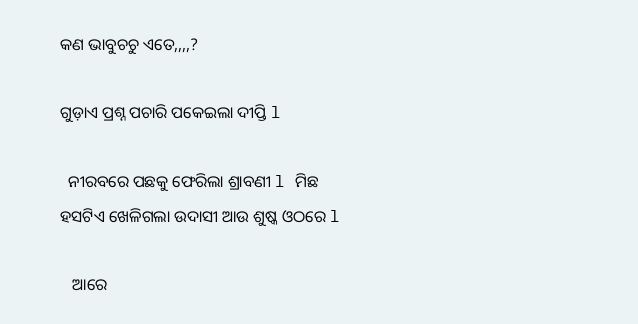କଣ ଭାବୁଚଚୁ ଏତେ,,,,?

ଗୁଡ଼ାଏ ପ୍ରଶ୍ନ ପଚାରି ପକେଇଲା ଦୀପ୍ତି l

  ନୀରବରେ ପଛକୁ ଫେରିଲା ଶ୍ରାବଣୀ l ମିଛ ହସଟିଏ ଖେଳିଗଲା ଉଦାସୀ ଆଉ ଶୁଷ୍କ ଓଠରେ l

   ଆରେ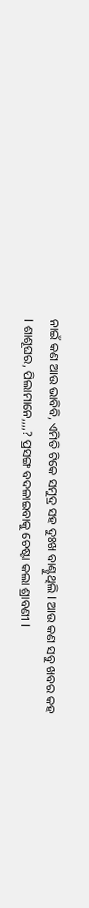ନାଇଁ କଣ ଆଉ ଭାବିବି, ଏମିତି ଟିକେ ସମୁଦ୍ର ସହ ଦୁଃଖ ବାଣ୍ଟୁଥିଲି l ଆଉ କଣ ସବୁ ଖବର କହ l ଶାଶୂଘର, ପିଲାମାନେ,,,,? ପ୍ରସଙ୍ଗ ବଦଳାଇବାକୁ ଚେଷ୍ଟା କଲା ଶ୍ରାବଣୀ l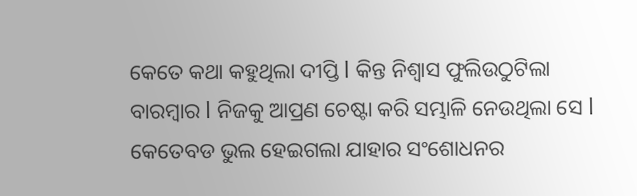କେତେ କଥା କହୁଥିଲା ଦୀପ୍ତି l କିନ୍ତ ନିଶ୍ୱାସ ଫୁଲିଉଠୁଟିଲା ବାରମ୍ବାର l ନିଜକୁ ଆପ୍ରଣ ଚେଷ୍ଟା କରି ସମ୍ଭାଳି ନେଉଥିଲା ସେ l କେତେବଡ ଭୁଲ ହେଇଗଲା ଯାହାର ସଂଶୋଧନର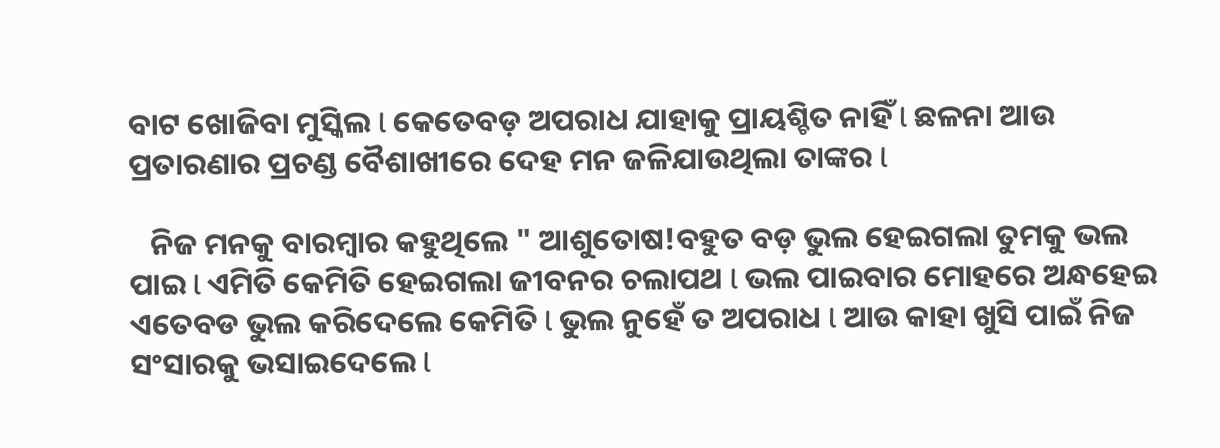ବାଟ ଖୋଜିବା ମୁସ୍କିଲ l କେତେବଡ଼ ଅପରାଧ ଯାହାକୁ ପ୍ରାୟଶ୍ଚିତ ନାହିଁ l ଛଳନା ଆଉ ପ୍ରତାରଣାର ପ୍ରଚଣ୍ଡ ବୈଶାଖୀରେ ଦେହ ମନ ଜଳିଯାଉଥିଲା ତାଙ୍କର l

   ନିଜ ମନକୁ ବାରମ୍ବାର କହୁଥିଲେ " ଆଶୁତୋଷ!ବହୁତ ବଡ଼ ଭୁଲ ହେଇଗଲା ତୁମକୁ ଭଲ ପାଇ l ଏମିତି କେମିତି ହେଇଗଲା ଜୀବନର ଚଲାପଥ l ଭଲ ପାଇବାର ମୋହରେ ଅନ୍ଧହେଇ ଏତେବଡ ଭୁଲ କରିଦେଲେ କେମିତି l ଭୁଲ ନୁହେଁ ତ ଅପରାଧ l ଆଉ କାହା ଖୁସି ପାଇଁ ନିଜ ସଂସାରକୁ ଭସାଇଦେଲେ l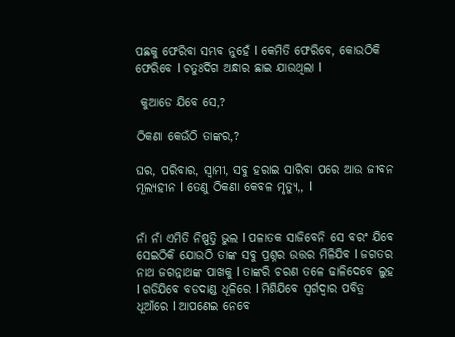ପଛକୁ ଫେରିବା ସମ୍ଭବ ନୁହେଁ l କେମିତି ଫେରିବେ, କୋଉଠିକି ଫେରିବେ l ଚତୁଃର୍ଦିଗ ଅନ୍ଧାର ଛାଇ ଯାଉଥିଲା l

 କୁଆଡେ ଯିବେ ସେ,?

ଠିକଣା କେଉଁଠି ତାଙ୍କର,?

ଘର, ପରିବାର, ସ୍ୱାମୀ, ସବୁ ହରାଇ ସାରିବା ପରେ ଆଉ ଜୀବନ ମୂଲ୍ୟହୀନ l ତେଣୁ ଠିକଣା କେବଳ ମୃତ୍ୟୁ,, l


ନାଁ ନାଁ ଏମିତି ନିଷ୍ପତ୍ତି ଭୁଲ l ପଳାତକ ସାଜିବେନି ସେ ବରଂ ଯିବେ ସେଇଠିକି ଯୋଉଠି ତାଙ୍କ ସବୁ ପ୍ରଶ୍ନର ଉତ୍ତର ମିଳିଯିବ l ଜଗତର ନାଥ ଜଗନ୍ନାଥଙ୍କ ପାଖକୁ l ତାଙ୍କରି ଚରଣ ତଳେ ଢାଳିଦେବେ ଲୁହ l ଗଡିଯିବେ ବଡଦାଣ୍ଡ ଧୂଳିରେ l ମିଶିଯିବେ ସ୍ୱର୍ଗଦ୍ୱାର ପବିତ୍ର ଧୂଆଁରେ l ଆପଣେଇ ନେବେ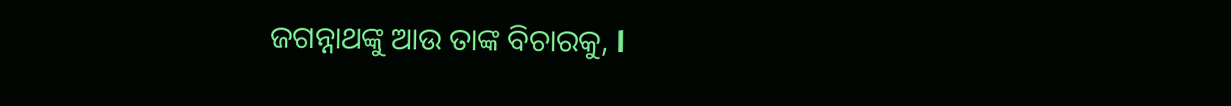ଜଗନ୍ନାଥଙ୍କୁ ଆଉ ତାଙ୍କ ବିଚାରକୁ, l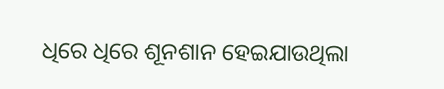ଧିରେ ଧିରେ ଶୂନଶାନ ହେଇଯାଉଥିଲା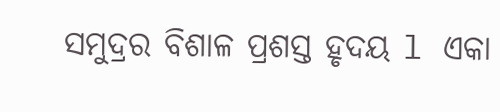ସମୁଦ୍ରର ବିଶାଳ ପ୍ରଶସ୍ତ ହୃଦୟ l ଏକା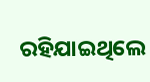ରହିଯାଇଥିଲେ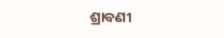ଶ୍ରାବଣୀ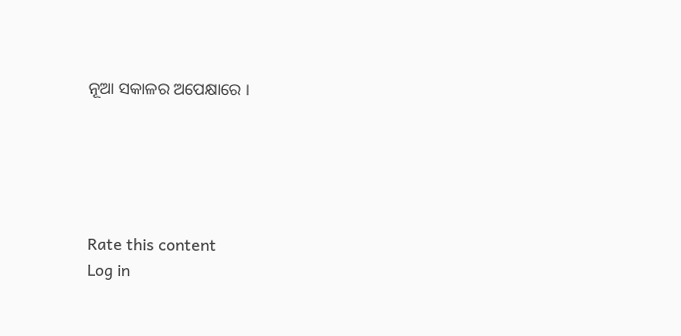ନୂଆ ସକାଳର ଅପେକ୍ଷାରେ ।





Rate this content
Log in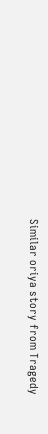Similar oriya story from Tragedy